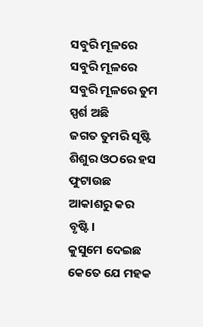ସବୁରି ମୂଳରେ
ସବୁରି ମୂଳରେ
ସବୁରି ମୂଳରେ ତୁମ ସ୍ପର୍ଶ ଅଛି
ଜଗତ ତୁମରି ସୃଷ୍ଟି
ଶିଶୁର ଓଠରେ ହସ ଫୁଟାଉଛ
ଆକାଶରୁ କର ବୃଷ୍ଟି।
କୁସୁମେ ଦେଇଛ କେତେ ଯେ ମହକ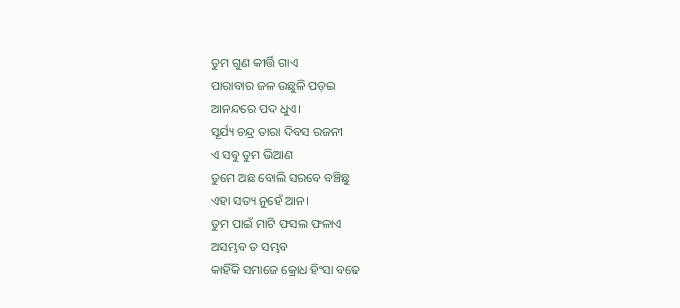ତୁମ ଗୁଣ କୀର୍ତ୍ତି ଗାଏ
ପାରାବାର ଜଳ ଉଛୁଳି ପଡ଼ଇ
ଆନନ୍ଦରେ ପଦ ଧୁଏ।
ସୂର୍ଯ୍ୟ ଚନ୍ଦ୍ର ତାରା ଦିବସ ରଜନୀ
ଏ ସବୁ ତୁମ ଭିଆଣ
ତୁମେ ଅଛ ବୋଲି ସରବେ ବଞ୍ଚିଛୁ
ଏହା ସତ୍ୟ ନୁହେଁ ଆନ।
ତୁମ ପାଇଁ ମାଟି ଫସଲ ଫଳାଏ
ଅସମ୍ଭବ ତ ସମ୍ଭବ
କାହିଁକି ସମାଜେ କ୍ରୋଧ ହିଂସା ବଢେ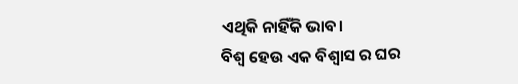ଏଥିକି ନାହିଁକି ଭାବ।
ବିଶ୍ଵ ହେଉ ଏକ ବିଶ୍ୱାସ ର ଘର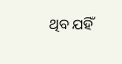ଥିବ ଯହିଁ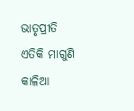ଭାତୃପ୍ରୀତି
ଏତିକି ମାଗୁଣି କାଳିଆ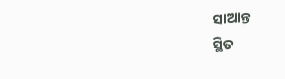ସାଆନ୍ତ
ସ୍ଥିତ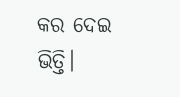କର ଦେଇ ଭିତ୍ତି।